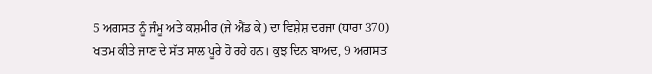5 ਅਗਸਤ ਨੂੰ ਜੰਮੂ ਅਤੇ ਕਸ਼ਮੀਰ (ਜੇ ਐਂਡ ਕੇ) ਦਾ ਵਿਸ਼ੇਸ਼ ਦਰਜਾ (ਧਾਰਾ 370) ਖਤਮ ਕੀਤੇ ਜਾਣ ਦੇ ਸੱਤ ਸਾਲ ਪੂਰੇ ਹੋ ਰਹੇ ਹਨ। ਕੁਝ ਦਿਨ ਬਾਅਦ, 9 ਅਗਸਤ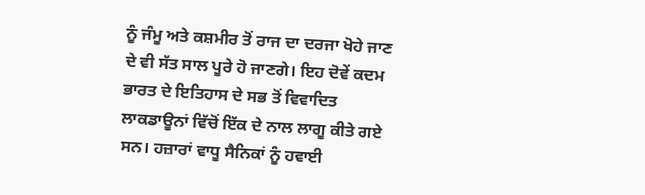ਨੂੰ ਜੰਮੂ ਅਤੇ ਕਸ਼ਮੀਰ ਤੋਂ ਰਾਜ ਦਾ ਦਰਜਾ ਖੋਹੇ ਜਾਣ ਦੇ ਵੀ ਸੱਤ ਸਾਲ ਪੂਰੇ ਹੋ ਜਾਣਗੇ। ਇਹ ਦੋਵੇਂ ਕਦਮ ਭਾਰਤ ਦੇ ਇਤਿਹਾਸ ਦੇ ਸਭ ਤੋਂ ਵਿਵਾਦਿਤ ਲਾਕਡਾਊਨਾਂ ਵਿੱਚੋਂ ਇੱਕ ਦੇ ਨਾਲ ਲਾਗੂ ਕੀਤੇ ਗਏ ਸਨ। ਹਜ਼ਾਰਾਂ ਵਾਧੂ ਸੈਨਿਕਾਂ ਨੂੰ ਹਵਾਈ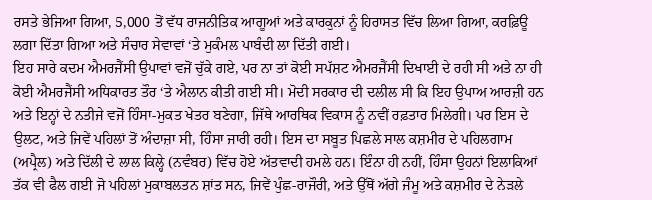ਰਸਤੇ ਭੇਜਿਆ ਗਿਆ, 5,000 ਤੋਂ ਵੱਧ ਰਾਜਨੀਤਿਕ ਆਗੂਆਂ ਅਤੇ ਕਾਰਕੁਨਾਂ ਨੂੰ ਹਿਰਾਸਤ ਵਿੱਚ ਲਿਆ ਗਿਆ, ਕਰਫ਼ਿਊ ਲਗਾ ਦਿੱਤਾ ਗਿਆ ਅਤੇ ਸੰਚਾਰ ਸੇਵਾਵਾਂ ‘ਤੇ ਮੁਕੰਮਲ ਪਾਬੰਦੀ ਲਾ ਦਿੱਤੀ ਗਈ।
ਇਹ ਸਾਰੇ ਕਦਮ ਐਮਰਜੈਂਸੀ ਉਪਾਵਾਂ ਵਜੋਂ ਚੁੱਕੇ ਗਏ, ਪਰ ਨਾ ਤਾਂ ਕੋਈ ਸਪੱਸ਼ਟ ਐਮਰਜੈਂਸੀ ਦਿਖਾਈ ਦੇ ਰਹੀ ਸੀ ਅਤੇ ਨਾ ਹੀ ਕੋਈ ਐਮਰਜੈਂਸੀ ਅਧਿਕਾਰਤ ਤੌਰ ‘ਤੇ ਐਲਾਨ ਕੀਤੀ ਗਈ ਸੀ। ਮੋਦੀ ਸਰਕਾਰ ਦੀ ਦਲੀਲ ਸੀ ਕਿ ਇਹ ਉਪਾਅ ਆਰਜ਼ੀ ਹਨ ਅਤੇ ਇਨ੍ਹਾਂ ਦੇ ਨਤੀਜੇ ਵਜੋਂ ਹਿੰਸਾ-ਮੁਕਤ ਖੇਤਰ ਬਣੇਗਾ, ਜਿੱਥੇ ਆਰਥਿਕ ਵਿਕਾਸ ਨੂੰ ਨਵੀਂ ਰਫ਼ਤਾਰ ਮਿਲੇਗੀ। ਪਰ ਇਸ ਦੇ ਉਲਟ, ਅਤੇ ਜਿਵੇਂ ਪਹਿਲਾਂ ਤੋਂ ਅੰਦਾਜ਼ਾ ਸੀ, ਹਿੰਸਾ ਜਾਰੀ ਰਹੀ। ਇਸ ਦਾ ਸਬੂਤ ਪਿਛਲੇ ਸਾਲ ਕਸ਼ਮੀਰ ਦੇ ਪਹਿਲਗਾਮ (ਅਪ੍ਰੈਲ) ਅਤੇ ਦਿੱਲੀ ਦੇ ਲਾਲ ਕਿਲ੍ਹੇ (ਨਵੰਬਰ) ਵਿੱਚ ਹੋਏ ਅੱਤਵਾਦੀ ਹਮਲੇ ਹਨ। ਇੰਨਾ ਹੀ ਨਹੀਂ, ਹਿੰਸਾ ਉਹਨਾਂ ਇਲਾਕਿਆਂ ਤੱਕ ਵੀ ਫੈਲ ਗਈ ਜੋ ਪਹਿਲਾਂ ਮੁਕਾਬਲਤਨ ਸ਼ਾਂਤ ਸਨ, ਜਿਵੇਂ ਪੁੰਛ-ਰਾਜੌਰੀ, ਅਤੇ ਉੱਥੋਂ ਅੱਗੇ ਜੰਮੂ ਅਤੇ ਕਸ਼ਮੀਰ ਦੇ ਨੇੜਲੇ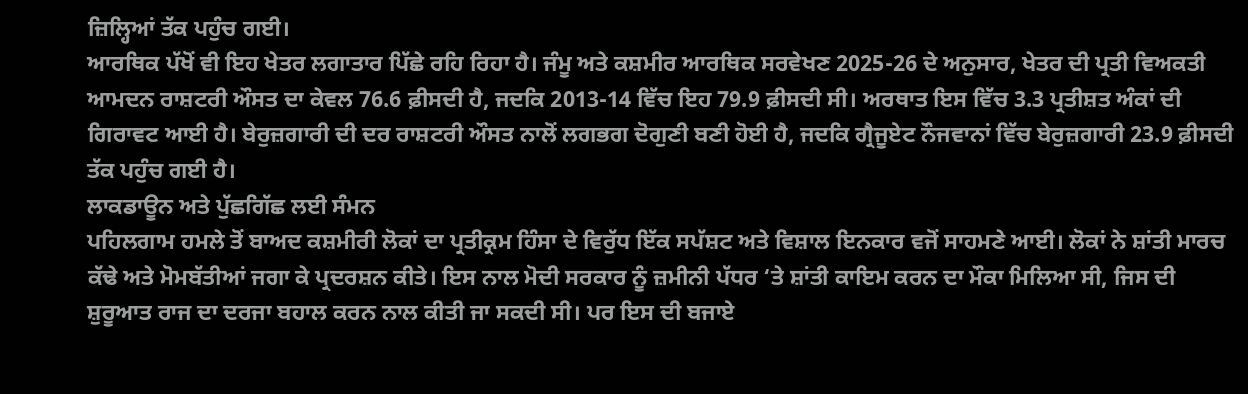ਜ਼ਿਲ੍ਹਿਆਂ ਤੱਕ ਪਹੁੰਚ ਗਈ।
ਆਰਥਿਕ ਪੱਖੋਂ ਵੀ ਇਹ ਖੇਤਰ ਲਗਾਤਾਰ ਪਿੱਛੇ ਰਹਿ ਰਿਹਾ ਹੈ। ਜੰਮੂ ਅਤੇ ਕਸ਼ਮੀਰ ਆਰਥਿਕ ਸਰਵੇਖਣ 2025-26 ਦੇ ਅਨੁਸਾਰ, ਖੇਤਰ ਦੀ ਪ੍ਰਤੀ ਵਿਅਕਤੀ ਆਮਦਨ ਰਾਸ਼ਟਰੀ ਔਸਤ ਦਾ ਕੇਵਲ 76.6 ਫ਼ੀਸਦੀ ਹੈ, ਜਦਕਿ 2013-14 ਵਿੱਚ ਇਹ 79.9 ਫ਼ੀਸਦੀ ਸੀ। ਅਰਥਾਤ ਇਸ ਵਿੱਚ 3.3 ਪ੍ਰਤੀਸ਼ਤ ਅੰਕਾਂ ਦੀ ਗਿਰਾਵਟ ਆਈ ਹੈ। ਬੇਰੁਜ਼ਗਾਰੀ ਦੀ ਦਰ ਰਾਸ਼ਟਰੀ ਔਸਤ ਨਾਲੋਂ ਲਗਭਗ ਦੋਗੁਣੀ ਬਣੀ ਹੋਈ ਹੈ, ਜਦਕਿ ਗ੍ਰੈਜੂਏਟ ਨੌਜਵਾਨਾਂ ਵਿੱਚ ਬੇਰੁਜ਼ਗਾਰੀ 23.9 ਫ਼ੀਸਦੀ ਤੱਕ ਪਹੁੰਚ ਗਈ ਹੈ।
ਲਾਕਡਾਊਨ ਅਤੇ ਪੁੱਛਗਿੱਛ ਲਈ ਸੰਮਨ
ਪਹਿਲਗਾਮ ਹਮਲੇ ਤੋਂ ਬਾਅਦ ਕਸ਼ਮੀਰੀ ਲੋਕਾਂ ਦਾ ਪ੍ਰਤੀਕ੍ਰਮ ਹਿੰਸਾ ਦੇ ਵਿਰੁੱਧ ਇੱਕ ਸਪੱਸ਼ਟ ਅਤੇ ਵਿਸ਼ਾਲ ਇਨਕਾਰ ਵਜੋਂ ਸਾਹਮਣੇ ਆਈ। ਲੋਕਾਂ ਨੇ ਸ਼ਾਂਤੀ ਮਾਰਚ ਕੱਢੇ ਅਤੇ ਮੋਮਬੱਤੀਆਂ ਜਗਾ ਕੇ ਪ੍ਰਦਰਸ਼ਨ ਕੀਤੇ। ਇਸ ਨਾਲ ਮੋਦੀ ਸਰਕਾਰ ਨੂੰ ਜ਼ਮੀਨੀ ਪੱਧਰ ‘ਤੇ ਸ਼ਾਂਤੀ ਕਾਇਮ ਕਰਨ ਦਾ ਮੌਕਾ ਮਿਲਿਆ ਸੀ, ਜਿਸ ਦੀ ਸ਼ੁਰੂਆਤ ਰਾਜ ਦਾ ਦਰਜਾ ਬਹਾਲ ਕਰਨ ਨਾਲ ਕੀਤੀ ਜਾ ਸਕਦੀ ਸੀ। ਪਰ ਇਸ ਦੀ ਬਜਾਏ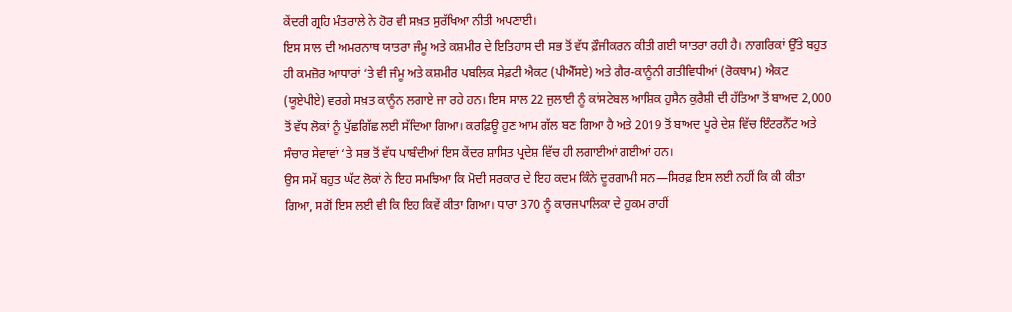ਕੇਂਦਰੀ ਗ੍ਰਹਿ ਮੰਤਰਾਲੇ ਨੇ ਹੋਰ ਵੀ ਸਖ਼ਤ ਸੁਰੱਖਿਆ ਨੀਤੀ ਅਪਣਾਈ।
ਇਸ ਸਾਲ ਦੀ ਅਮਰਨਾਥ ਯਾਤਰਾ ਜੰਮੂ ਅਤੇ ਕਸ਼ਮੀਰ ਦੇ ਇਤਿਹਾਸ ਦੀ ਸਭ ਤੋਂ ਵੱਧ ਫ਼ੌਜੀਕਰਨ ਕੀਤੀ ਗਈ ਯਾਤਰਾ ਰਹੀ ਹੈ। ਨਾਗਰਿਕਾਂ ਉੱਤੇ ਬਹੁਤ ਹੀ ਕਮਜ਼ੋਰ ਆਧਾਰਾਂ ‘ਤੇ ਵੀ ਜੰਮੂ ਅਤੇ ਕਸ਼ਮੀਰ ਪਬਲਿਕ ਸੇਫ਼ਟੀ ਐਕਟ (ਪੀਐੱਸਏ) ਅਤੇ ਗੈਰ-ਕਾਨੂੰਨੀ ਗਤੀਵਿਧੀਆਂ (ਰੋਕਥਾਮ) ਐਕਟ (ਯੂਏਪੀਏ) ਵਰਗੇ ਸਖ਼ਤ ਕਾਨੂੰਨ ਲਗਾਏ ਜਾ ਰਹੇ ਹਨ। ਇਸ ਸਾਲ 22 ਜੁਲਾਈ ਨੂੰ ਕਾਂਸਟੇਬਲ ਆਸ਼ਿਕ ਹੁਸੈਨ ਕੁਰੈਸ਼ੀ ਦੀ ਹੱਤਿਆ ਤੋਂ ਬਾਅਦ 2,000 ਤੋਂ ਵੱਧ ਲੋਕਾਂ ਨੂੰ ਪੁੱਛਗਿੱਛ ਲਈ ਸੱਦਿਆ ਗਿਆ। ਕਰਫ਼ਿਊ ਹੁਣ ਆਮ ਗੱਲ ਬਣ ਗਿਆ ਹੈ ਅਤੇ 2019 ਤੋਂ ਬਾਅਦ ਪੂਰੇ ਦੇਸ਼ ਵਿੱਚ ਇੰਟਰਨੈੱਟ ਅਤੇ ਸੰਚਾਰ ਸੇਵਾਵਾਂ ‘ਤੇ ਸਭ ਤੋਂ ਵੱਧ ਪਾਬੰਦੀਆਂ ਇਸ ਕੇਂਦਰ ਸ਼ਾਸਿਤ ਪ੍ਰਦੇਸ਼ ਵਿੱਚ ਹੀ ਲਗਾਈਆਂ ਗਈਆਂ ਹਨ।
ਉਸ ਸਮੇਂ ਬਹੁਤ ਘੱਟ ਲੋਕਾਂ ਨੇ ਇਹ ਸਮਝਿਆ ਕਿ ਮੋਦੀ ਸਰਕਾਰ ਦੇ ਇਹ ਕਦਮ ਕਿੰਨੇ ਦੂਰਗਾਮੀ ਸਨ—ਸਿਰਫ਼ ਇਸ ਲਈ ਨਹੀਂ ਕਿ ਕੀ ਕੀਤਾ ਗਿਆ, ਸਗੋਂ ਇਸ ਲਈ ਵੀ ਕਿ ਇਹ ਕਿਵੇਂ ਕੀਤਾ ਗਿਆ। ਧਾਰਾ 370 ਨੂੰ ਕਾਰਜਪਾਲਿਕਾ ਦੇ ਹੁਕਮ ਰਾਹੀਂ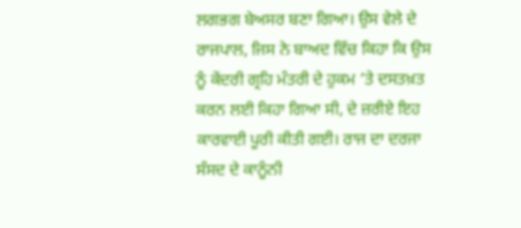ਲਗਭਗ ਬੇਅਸਰ ਬਣਾ ਗਿਆ। ਉਸ ਵੇਲੇ ਦੇ ਰਾਜਪਾਲ, ਜਿਸ ਨੇ ਬਾਅਦ ਵਿੱਚ ਕਿਹਾ ਕਿ ਉਸ ਨੂੰ ਕੇਂਦਰੀ ਗ੍ਰਹਿ ਮੰਤਰੀ ਦੇ ਹੁਕਮ ‘ਤੇ ਦਸਤਖ਼ਤ ਕਰਨ ਲਈ ਕਿਹਾ ਗਿਆ ਸੀ, ਦੇ ਜ਼ਰੀਏ ਇਹ ਕਾਰਵਾਈ ਪੂਰੀ ਕੀਤੀ ਗਈ। ਰਾਜ ਦਾ ਦਰਜਾ ਸੰਸਦ ਦੇ ਕਾਨੂੰਨੀ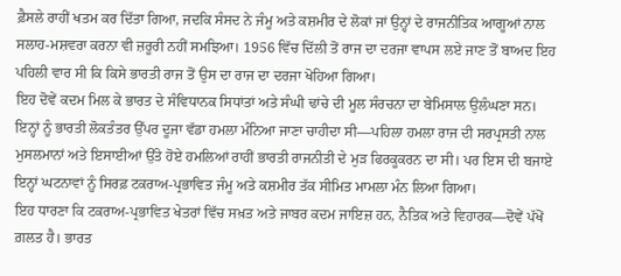ਫ਼ੈਸਲੇ ਰਾਹੀਂ ਖਤਮ ਕਰ ਦਿੱਤਾ ਗਿਆ, ਜਦਕਿ ਸੰਸਦ ਨੇ ਜੰਮੂ ਅਤੇ ਕਸ਼ਮੀਰ ਦੇ ਲੋਕਾਂ ਜਾਂ ਉਨ੍ਹਾਂ ਦੇ ਰਾਜਨੀਤਿਕ ਆਗੂਆਂ ਨਾਲ ਸਲਾਹ-ਮਸ਼ਵਰਾ ਕਰਨਾ ਵੀ ਜ਼ਰੂਰੀ ਨਹੀਂ ਸਮਝਿਆ। 1956 ਵਿੱਚ ਦਿੱਲੀ ਤੋਂ ਰਾਜ ਦਾ ਦਰਜਾ ਵਾਪਸ ਲਏ ਜਾਣ ਤੋਂ ਬਾਅਦ ਇਹ ਪਹਿਲੀ ਵਾਰ ਸੀ ਕਿ ਕਿਸੇ ਭਾਰਤੀ ਰਾਜ ਤੋਂ ਉਸ ਦਾ ਰਾਜ ਦਾ ਦਰਜਾ ਖੋਹਿਆ ਗਿਆ।
ਇਹ ਦੋਵੇਂ ਕਦਮ ਮਿਲ ਕੇ ਭਾਰਤ ਦੇ ਸੰਵਿਧਾਨਕ ਸਿਧਾਂਤਾਂ ਅਤੇ ਸੰਘੀ ਢਾਂਚੇ ਦੀ ਮੂਲ ਸੰਰਚਨਾ ਦਾ ਬੇਮਿਸਾਲ ਉਲੰਘਣਾ ਸਨ। ਇਨ੍ਹਾਂ ਨੂੰ ਭਾਰਤੀ ਲੋਕਤੰਤਰ ਉੱਪਰ ਦੂਜਾ ਵੱਡਾ ਹਮਲਾ ਮੰਨਿਆ ਜਾਣਾ ਚਾਹੀਦਾ ਸੀ—ਪਹਿਲਾ ਹਮਲਾ ਰਾਜ ਦੀ ਸਰਪ੍ਰਸਤੀ ਨਾਲ ਮੁਸਲਮਾਨਾਂ ਅਤੇ ਇਸਾਈਆਂ ਉੱਤੇ ਹੋਏ ਹਮਲਿਆਂ ਰਾਹੀਂ ਭਾਰਤੀ ਰਾਜਨੀਤੀ ਦੇ ਮੁੜ ਫਿਰਕੂਕਰਨ ਦਾ ਸੀ। ਪਰ ਇਸ ਦੀ ਬਜਾਏ ਇਨ੍ਹਾਂ ਘਟਨਾਵਾਂ ਨੂੰ ਸਿਰਫ਼ ਟਕਰਾਅ-ਪ੍ਰਭਾਵਿਤ ਜੰਮੂ ਅਤੇ ਕਸ਼ਮੀਰ ਤੱਕ ਸੀਮਿਤ ਮਾਮਲਾ ਮੰਨ ਲਿਆ ਗਿਆ।
ਇਹ ਧਾਰਣਾ ਕਿ ਟਕਰਾਅ-ਪ੍ਰਭਾਵਿਤ ਖੇਤਰਾਂ ਵਿੱਚ ਸਖ਼ਤ ਅਤੇ ਜਾਬਰ ਕਦਮ ਜਾਇਜ਼ ਹਨ, ਨੈਤਿਕ ਅਤੇ ਵਿਹਾਰਕ—ਦੋਵੇਂ ਪੱਖੋਂ ਗ਼ਲਤ ਹੈ। ਭਾਰਤ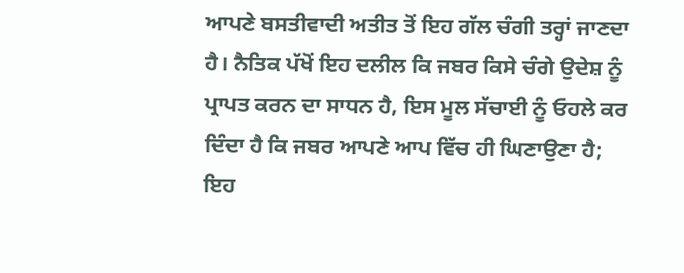ਆਪਣੇ ਬਸਤੀਵਾਦੀ ਅਤੀਤ ਤੋਂ ਇਹ ਗੱਲ ਚੰਗੀ ਤਰ੍ਹਾਂ ਜਾਣਦਾ ਹੈ। ਨੈਤਿਕ ਪੱਖੋਂ ਇਹ ਦਲੀਲ ਕਿ ਜਬਰ ਕਿਸੇ ਚੰਗੇ ਉਦੇਸ਼ ਨੂੰ ਪ੍ਰਾਪਤ ਕਰਨ ਦਾ ਸਾਧਨ ਹੈ, ਇਸ ਮੂਲ ਸੱਚਾਈ ਨੂੰ ਓਹਲੇ ਕਰ ਦਿੰਦਾ ਹੈ ਕਿ ਜਬਰ ਆਪਣੇ ਆਪ ਵਿੱਚ ਹੀ ਘਿਣਾਉਣਾ ਹੈ; ਇਹ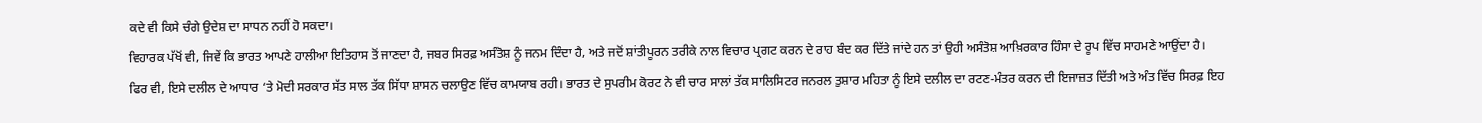ਕਦੇ ਵੀ ਕਿਸੇ ਚੰਗੇ ਉਦੇਸ਼ ਦਾ ਸਾਧਨ ਨਹੀਂ ਹੋ ਸਕਦਾ।
ਵਿਹਾਰਕ ਪੱਖੋਂ ਵੀ, ਜਿਵੇਂ ਕਿ ਭਾਰਤ ਆਪਣੇ ਹਾਲੀਆ ਇਤਿਹਾਸ ਤੋਂ ਜਾਣਦਾ ਹੈ, ਜਬਰ ਸਿਰਫ਼ ਅਸੰਤੋਸ਼ ਨੂੰ ਜਨਮ ਦਿੰਦਾ ਹੈ, ਅਤੇ ਜਦੋਂ ਸ਼ਾਂਤੀਪੂਰਨ ਤਰੀਕੇ ਨਾਲ ਵਿਚਾਰ ਪ੍ਰਗਟ ਕਰਨ ਦੇ ਰਾਹ ਬੰਦ ਕਰ ਦਿੱਤੇ ਜਾਂਦੇ ਹਨ ਤਾਂ ਉਹੀ ਅਸੰਤੋਸ਼ ਆਖ਼ਿਰਕਾਰ ਹਿੰਸਾ ਦੇ ਰੂਪ ਵਿੱਚ ਸਾਹਮਣੇ ਆਉਂਦਾ ਹੈ।
ਫਿਰ ਵੀ, ਇਸੇ ਦਲੀਲ ਦੇ ਆਧਾਰ ‘ਤੇ ਮੋਦੀ ਸਰਕਾਰ ਸੱਤ ਸਾਲ ਤੱਕ ਸਿੱਧਾ ਸ਼ਾਸਨ ਚਲਾਉਣ ਵਿੱਚ ਕਾਮਯਾਬ ਰਹੀ। ਭਾਰਤ ਦੇ ਸੁਪਰੀਮ ਕੋਰਟ ਨੇ ਵੀ ਚਾਰ ਸਾਲਾਂ ਤੱਕ ਸਾਲਿਸਿਟਰ ਜਨਰਲ ਤੁਸ਼ਾਰ ਮਹਿਤਾ ਨੂੰ ਇਸੇ ਦਲੀਲ ਦਾ ਰਟਣ-ਮੰਤਰ ਕਰਨ ਦੀ ਇਜਾਜ਼ਤ ਦਿੱਤੀ ਅਤੇ ਅੰਤ ਵਿੱਚ ਸਿਰਫ਼ ਇਹ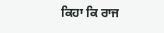ਕਿਹਾ ਕਿ ਰਾਜ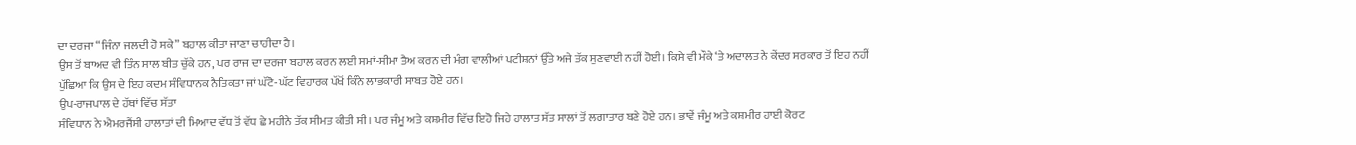ਦਾ ਦਰਜਾ “ਜਿੰਨਾ ਜਲਦੀ ਹੋ ਸਕੇ” ਬਹਾਲ ਕੀਤਾ ਜਾਣਾ ਚਾਹੀਦਾ ਹੈ।
ਉਸ ਤੋਂ ਬਾਅਦ ਵੀ ਤਿੰਨ ਸਾਲ ਬੀਤ ਚੁੱਕੇ ਹਨ, ਪਰ ਰਾਜ ਦਾ ਦਰਜਾ ਬਹਾਲ ਕਰਨ ਲਈ ਸਮਾਂ-ਸੀਮਾ ਤੈਅ ਕਰਨ ਦੀ ਮੰਗ ਵਾਲੀਆਂ ਪਟੀਸ਼ਨਾਂ ਉੱਤੇ ਅਜੇ ਤੱਕ ਸੁਣਵਾਈ ਨਹੀਂ ਹੋਈ। ਕਿਸੇ ਵੀ ਮੌਕੇ ‘ਤੇ ਅਦਾਲਤ ਨੇ ਕੇਂਦਰ ਸਰਕਾਰ ਤੋਂ ਇਹ ਨਹੀਂ ਪੁੱਛਿਆ ਕਿ ਉਸ ਦੇ ਇਹ ਕਦਮ ਸੰਵਿਧਾਨਕ ਨੈਤਿਕਤਾ ਜਾਂ ਘੱਟੋ-ਘੱਟ ਵਿਹਾਰਕ ਪੱਖੋਂ ਕਿੰਨੇ ਲਾਭਕਾਰੀ ਸਾਬਤ ਹੋਏ ਹਨ।
ਉਪ-ਰਾਜਪਾਲ ਦੇ ਹੱਥਾਂ ਵਿੱਚ ਸੱਤਾ
ਸੰਵਿਧਾਨ ਨੇ ਐਮਰਜੈਂਸੀ ਹਾਲਾਤਾਂ ਦੀ ਮਿਆਦ ਵੱਧ ਤੋਂ ਵੱਧ ਛੇ ਮਹੀਨੇ ਤੱਕ ਸੀਮਤ ਕੀਤੀ ਸੀ। ਪਰ ਜੰਮੂ ਅਤੇ ਕਸ਼ਮੀਰ ਵਿੱਚ ਇਹੋ ਜਿਹੇ ਹਾਲਾਤ ਸੱਤ ਸਾਲਾਂ ਤੋਂ ਲਗਾਤਾਰ ਬਣੇ ਹੋਏ ਹਨ। ਭਾਵੇਂ ਜੰਮੂ ਅਤੇ ਕਸ਼ਮੀਰ ਹਾਈ ਕੋਰਟ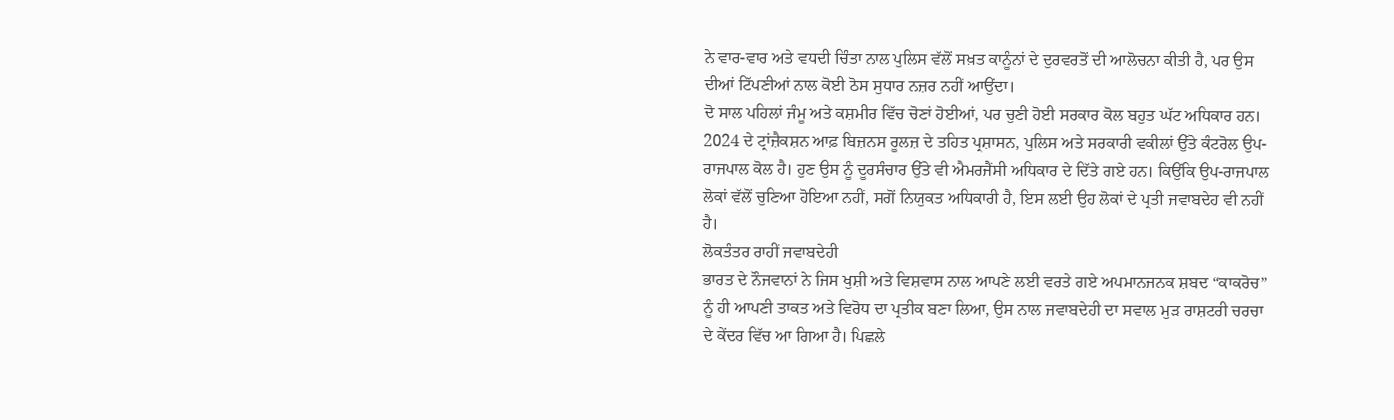ਨੇ ਵਾਰ-ਵਾਰ ਅਤੇ ਵਧਦੀ ਚਿੰਤਾ ਨਾਲ ਪੁਲਿਸ ਵੱਲੋਂ ਸਖ਼ਤ ਕਾਨੂੰਨਾਂ ਦੇ ਦੁਰਵਰਤੋਂ ਦੀ ਆਲੋਚਨਾ ਕੀਤੀ ਹੈ, ਪਰ ਉਸ ਦੀਆਂ ਟਿੱਪਣੀਆਂ ਨਾਲ ਕੋਈ ਠੋਸ ਸੁਧਾਰ ਨਜ਼ਰ ਨਹੀਂ ਆਉਂਦਾ।
ਦੋ ਸਾਲ ਪਹਿਲਾਂ ਜੰਮੂ ਅਤੇ ਕਸ਼ਮੀਰ ਵਿੱਚ ਚੋਣਾਂ ਹੋਈਆਂ, ਪਰ ਚੁਣੀ ਹੋਈ ਸਰਕਾਰ ਕੋਲ ਬਹੁਤ ਘੱਟ ਅਧਿਕਾਰ ਹਨ। 2024 ਦੇ ਟ੍ਰਾਂਜ਼ੈਕਸ਼ਨ ਆਫ਼ ਬਿਜ਼ਨਸ ਰੂਲਜ਼ ਦੇ ਤਹਿਤ ਪ੍ਰਸ਼ਾਸਨ, ਪੁਲਿਸ ਅਤੇ ਸਰਕਾਰੀ ਵਕੀਲਾਂ ਉੱਤੇ ਕੰਟਰੋਲ ਉਪ-ਰਾਜਪਾਲ ਕੋਲ ਹੈ। ਹੁਣ ਉਸ ਨੂੰ ਦੂਰਸੰਚਾਰ ਉੱਤੇ ਵੀ ਐਮਰਜੈਂਸੀ ਅਧਿਕਾਰ ਦੇ ਦਿੱਤੇ ਗਏ ਹਨ। ਕਿਉਂਕਿ ਉਪ-ਰਾਜਪਾਲ ਲੋਕਾਂ ਵੱਲੋਂ ਚੁਣਿਆ ਹੋਇਆ ਨਹੀਂ, ਸਗੋਂ ਨਿਯੁਕਤ ਅਧਿਕਾਰੀ ਹੈ, ਇਸ ਲਈ ਉਹ ਲੋਕਾਂ ਦੇ ਪ੍ਰਤੀ ਜਵਾਬਦੇਹ ਵੀ ਨਹੀਂ ਹੈ।
ਲੋਕਤੰਤਰ ਰਾਹੀਂ ਜਵਾਬਦੇਹੀ
ਭਾਰਤ ਦੇ ਨੌਜਵਾਨਾਂ ਨੇ ਜਿਸ ਖੁਸ਼ੀ ਅਤੇ ਵਿਸ਼ਵਾਸ ਨਾਲ ਆਪਣੇ ਲਈ ਵਰਤੇ ਗਏ ਅਪਮਾਨਜਨਕ ਸ਼ਬਦ “ਕਾਕਰੋਚ” ਨੂੰ ਹੀ ਆਪਣੀ ਤਾਕਤ ਅਤੇ ਵਿਰੋਧ ਦਾ ਪ੍ਰਤੀਕ ਬਣਾ ਲਿਆ, ਉਸ ਨਾਲ ਜਵਾਬਦੇਹੀ ਦਾ ਸਵਾਲ ਮੁੜ ਰਾਸ਼ਟਰੀ ਚਰਚਾ ਦੇ ਕੇਂਦਰ ਵਿੱਚ ਆ ਗਿਆ ਹੈ। ਪਿਛਲੇ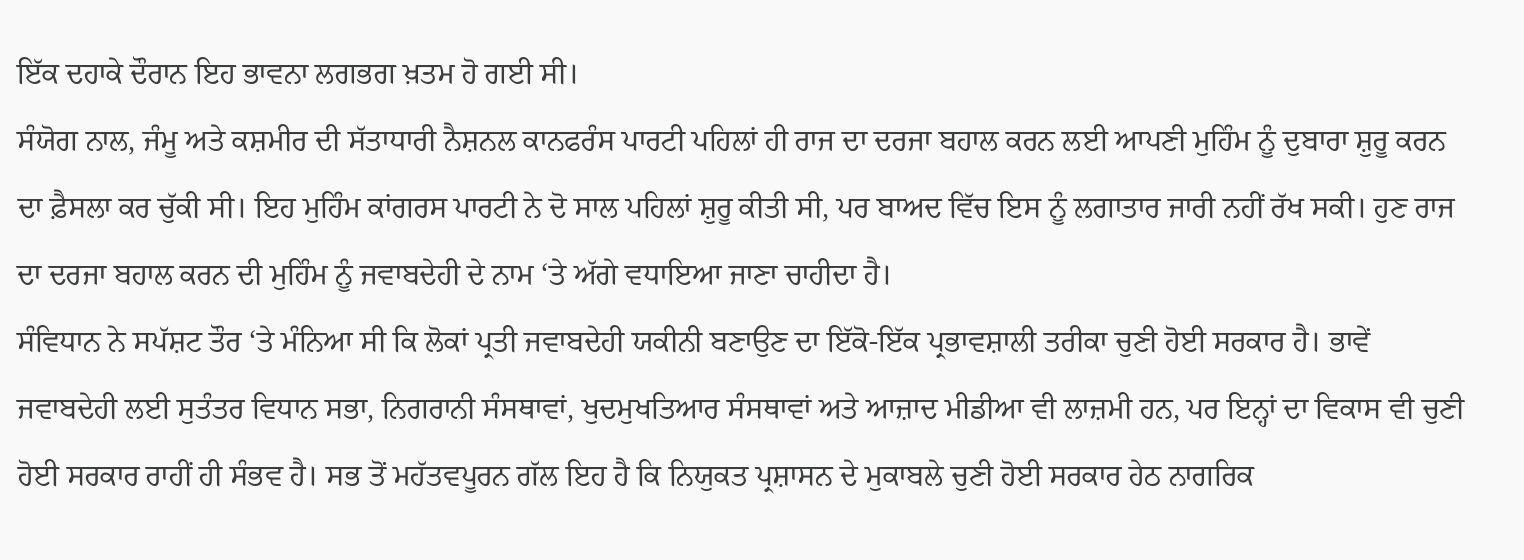ਇੱਕ ਦਹਾਕੇ ਦੌਰਾਨ ਇਹ ਭਾਵਨਾ ਲਗਭਗ ਖ਼ਤਮ ਹੋ ਗਈ ਸੀ।
ਸੰਯੋਗ ਨਾਲ, ਜੰਮੂ ਅਤੇ ਕਸ਼ਮੀਰ ਦੀ ਸੱਤਾਧਾਰੀ ਨੈਸ਼ਨਲ ਕਾਨਫਰੰਸ ਪਾਰਟੀ ਪਹਿਲਾਂ ਹੀ ਰਾਜ ਦਾ ਦਰਜਾ ਬਹਾਲ ਕਰਨ ਲਈ ਆਪਣੀ ਮੁਹਿੰਮ ਨੂੰ ਦੁਬਾਰਾ ਸ਼ੁਰੂ ਕਰਨ ਦਾ ਫ਼ੈਸਲਾ ਕਰ ਚੁੱਕੀ ਸੀ। ਇਹ ਮੁਹਿੰਮ ਕਾਂਗਰਸ ਪਾਰਟੀ ਨੇ ਦੋ ਸਾਲ ਪਹਿਲਾਂ ਸ਼ੁਰੂ ਕੀਤੀ ਸੀ, ਪਰ ਬਾਅਦ ਵਿੱਚ ਇਸ ਨੂੰ ਲਗਾਤਾਰ ਜਾਰੀ ਨਹੀਂ ਰੱਖ ਸਕੀ। ਹੁਣ ਰਾਜ ਦਾ ਦਰਜਾ ਬਹਾਲ ਕਰਨ ਦੀ ਮੁਹਿੰਮ ਨੂੰ ਜਵਾਬਦੇਹੀ ਦੇ ਨਾਮ ‘ਤੇ ਅੱਗੇ ਵਧਾਇਆ ਜਾਣਾ ਚਾਹੀਦਾ ਹੈ।
ਸੰਵਿਧਾਨ ਨੇ ਸਪੱਸ਼ਟ ਤੌਰ ‘ਤੇ ਮੰਨਿਆ ਸੀ ਕਿ ਲੋਕਾਂ ਪ੍ਰਤੀ ਜਵਾਬਦੇਹੀ ਯਕੀਨੀ ਬਣਾਉਣ ਦਾ ਇੱਕੋ-ਇੱਕ ਪ੍ਰਭਾਵਸ਼ਾਲੀ ਤਰੀਕਾ ਚੁਣੀ ਹੋਈ ਸਰਕਾਰ ਹੈ। ਭਾਵੇਂ ਜਵਾਬਦੇਹੀ ਲਈ ਸੁਤੰਤਰ ਵਿਧਾਨ ਸਭਾ, ਨਿਗਰਾਨੀ ਸੰਸਥਾਵਾਂ, ਖੁਦਮੁਖਤਿਆਰ ਸੰਸਥਾਵਾਂ ਅਤੇ ਆਜ਼ਾਦ ਮੀਡੀਆ ਵੀ ਲਾਜ਼ਮੀ ਹਨ, ਪਰ ਇਨ੍ਹਾਂ ਦਾ ਵਿਕਾਸ ਵੀ ਚੁਣੀ ਹੋਈ ਸਰਕਾਰ ਰਾਹੀਂ ਹੀ ਸੰਭਵ ਹੈ। ਸਭ ਤੋਂ ਮਹੱਤਵਪੂਰਨ ਗੱਲ ਇਹ ਹੈ ਕਿ ਨਿਯੁਕਤ ਪ੍ਰਸ਼ਾਸਨ ਦੇ ਮੁਕਾਬਲੇ ਚੁਣੀ ਹੋਈ ਸਰਕਾਰ ਹੇਠ ਨਾਗਰਿਕ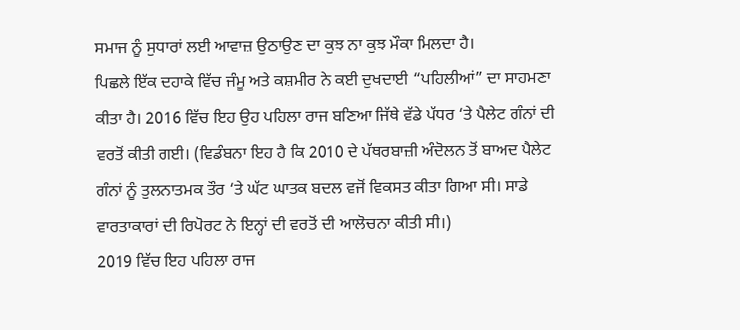ਸਮਾਜ ਨੂੰ ਸੁਧਾਰਾਂ ਲਈ ਆਵਾਜ਼ ਉਠਾਉਣ ਦਾ ਕੁਝ ਨਾ ਕੁਝ ਮੌਕਾ ਮਿਲਦਾ ਹੈ।
ਪਿਛਲੇ ਇੱਕ ਦਹਾਕੇ ਵਿੱਚ ਜੰਮੂ ਅਤੇ ਕਸ਼ਮੀਰ ਨੇ ਕਈ ਦੁਖਦਾਈ “ਪਹਿਲੀਆਂ” ਦਾ ਸਾਹਮਣਾ ਕੀਤਾ ਹੈ। 2016 ਵਿੱਚ ਇਹ ਉਹ ਪਹਿਲਾ ਰਾਜ ਬਣਿਆ ਜਿੱਥੇ ਵੱਡੇ ਪੱਧਰ ‘ਤੇ ਪੈਲੇਟ ਗੰਨਾਂ ਦੀ ਵਰਤੋਂ ਕੀਤੀ ਗਈ। (ਵਿਡੰਬਨਾ ਇਹ ਹੈ ਕਿ 2010 ਦੇ ਪੱਥਰਬਾਜ਼ੀ ਅੰਦੋਲਨ ਤੋਂ ਬਾਅਦ ਪੈਲੇਟ ਗੰਨਾਂ ਨੂੰ ਤੁਲਨਾਤਮਕ ਤੌਰ ‘ਤੇ ਘੱਟ ਘਾਤਕ ਬਦਲ ਵਜੋਂ ਵਿਕਸਤ ਕੀਤਾ ਗਿਆ ਸੀ। ਸਾਡੇ ਵਾਰਤਾਕਾਰਾਂ ਦੀ ਰਿਪੋਰਟ ਨੇ ਇਨ੍ਹਾਂ ਦੀ ਵਰਤੋਂ ਦੀ ਆਲੋਚਨਾ ਕੀਤੀ ਸੀ।)
2019 ਵਿੱਚ ਇਹ ਪਹਿਲਾ ਰਾਜ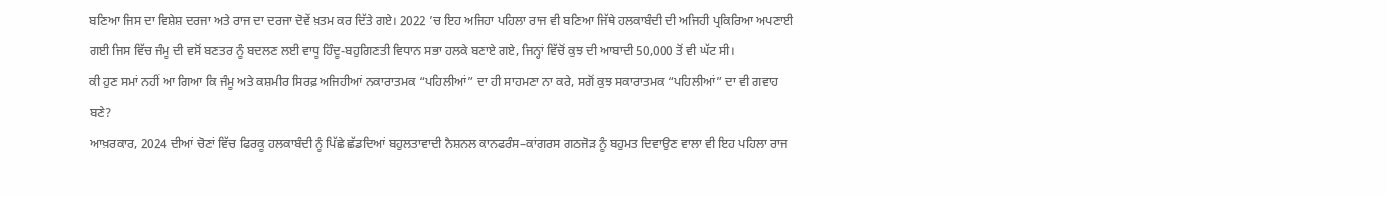ਬਣਿਆ ਜਿਸ ਦਾ ਵਿਸ਼ੇਸ਼ ਦਰਜਾ ਅਤੇ ਰਾਜ ਦਾ ਦਰਜਾ ਦੋਵੇਂ ਖ਼ਤਮ ਕਰ ਦਿੱਤੇ ਗਏ। 2022 ’ਚ ਇਹ ਅਜਿਹਾ ਪਹਿਲਾ ਰਾਜ ਵੀ ਬਣਿਆ ਜਿੱਥੇ ਹਲਕਾਬੰਦੀ ਦੀ ਅਜਿਹੀ ਪ੍ਰਕਿਰਿਆ ਅਪਣਾਈ ਗਈ ਜਿਸ ਵਿੱਚ ਜੰਮੂ ਦੀ ਵਸੋਂ ਬਣਤਰ ਨੂੰ ਬਦਲਣ ਲਈ ਵਾਧੂ ਹਿੰਦੂ-ਬਹੁਗਿਣਤੀ ਵਿਧਾਨ ਸਭਾ ਹਲਕੇ ਬਣਾਏ ਗਏ, ਜਿਨ੍ਹਾਂ ਵਿੱਚੋਂ ਕੁਝ ਦੀ ਆਬਾਦੀ 50,000 ਤੋਂ ਵੀ ਘੱਟ ਸੀ।
ਕੀ ਹੁਣ ਸਮਾਂ ਨਹੀਂ ਆ ਗਿਆ ਕਿ ਜੰਮੂ ਅਤੇ ਕਸ਼ਮੀਰ ਸਿਰਫ਼ ਅਜਿਹੀਆਂ ਨਕਾਰਾਤਮਕ “ਪਹਿਲੀਆਂ” ਦਾ ਹੀ ਸਾਹਮਣਾ ਨਾ ਕਰੇ, ਸਗੋਂ ਕੁਝ ਸਕਾਰਾਤਮਕ “ਪਹਿਲੀਆਂ” ਦਾ ਵੀ ਗਵਾਹ ਬਣੇ?
ਆਖ਼ਰਕਾਰ, 2024 ਦੀਆਂ ਚੋਣਾਂ ਵਿੱਚ ਫਿਰਕੂ ਹਲਕਾਬੰਦੀ ਨੂੰ ਪਿੱਛੇ ਛੱਡਦਿਆਂ ਬਹੁਲਤਾਵਾਦੀ ਨੈਸ਼ਨਲ ਕਾਨਫਰੰਸ–ਕਾਂਗਰਸ ਗਠਜੋੜ ਨੂੰ ਬਹੁਮਤ ਦਿਵਾਉਣ ਵਾਲਾ ਵੀ ਇਹ ਪਹਿਲਾ ਰਾਜ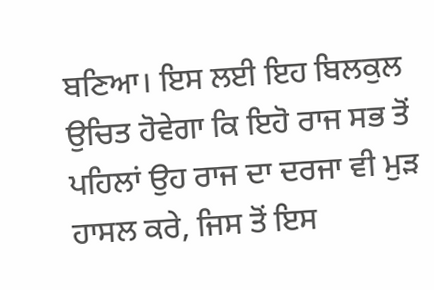ਬਣਿਆ। ਇਸ ਲਈ ਇਹ ਬਿਲਕੁਲ ਉਚਿਤ ਹੋਵੇਗਾ ਕਿ ਇਹੋ ਰਾਜ ਸਭ ਤੋਂ ਪਹਿਲਾਂ ਉਹ ਰਾਜ ਦਾ ਦਰਜਾ ਵੀ ਮੁੜ ਹਾਸਲ ਕਰੇ, ਜਿਸ ਤੋਂ ਇਸ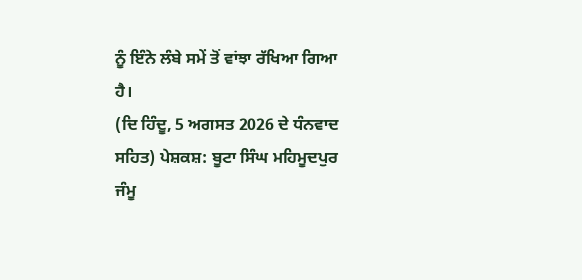ਨੂੰ ਇੰਨੇ ਲੰਬੇ ਸਮੇਂ ਤੋਂ ਵਾਂਝਾ ਰੱਖਿਆ ਗਿਆ ਹੈ।
(ਦਿ ਹਿੰਦੂ, 5 ਅਗਸਤ 2026 ਦੇ ਧੰਨਵਾਦ ਸਹਿਤ) ਪੇਸ਼ਕਸ਼: ਬੂਟਾ ਸਿੰਘ ਮਹਿਮੂਦਪੁਰ
ਜੰਮੂ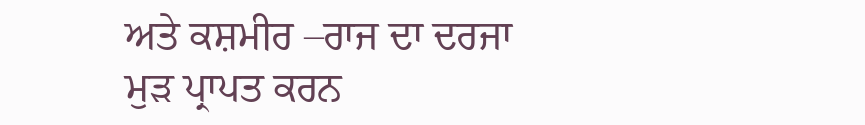ਅਤੇ ਕਸ਼ਮੀਰ –ਰਾਜ ਦਾ ਦਰਜਾ ਮੁੜ ਪ੍ਰਾਪਤ ਕਰਨ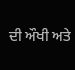ਦੀ ਔਖੀ ਅਤੇ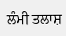ਲੰਮੀ ਤਲਾਸ਼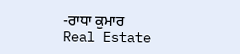-ਰਾਧਾ ਕੁਮਾਰ
Real Estate